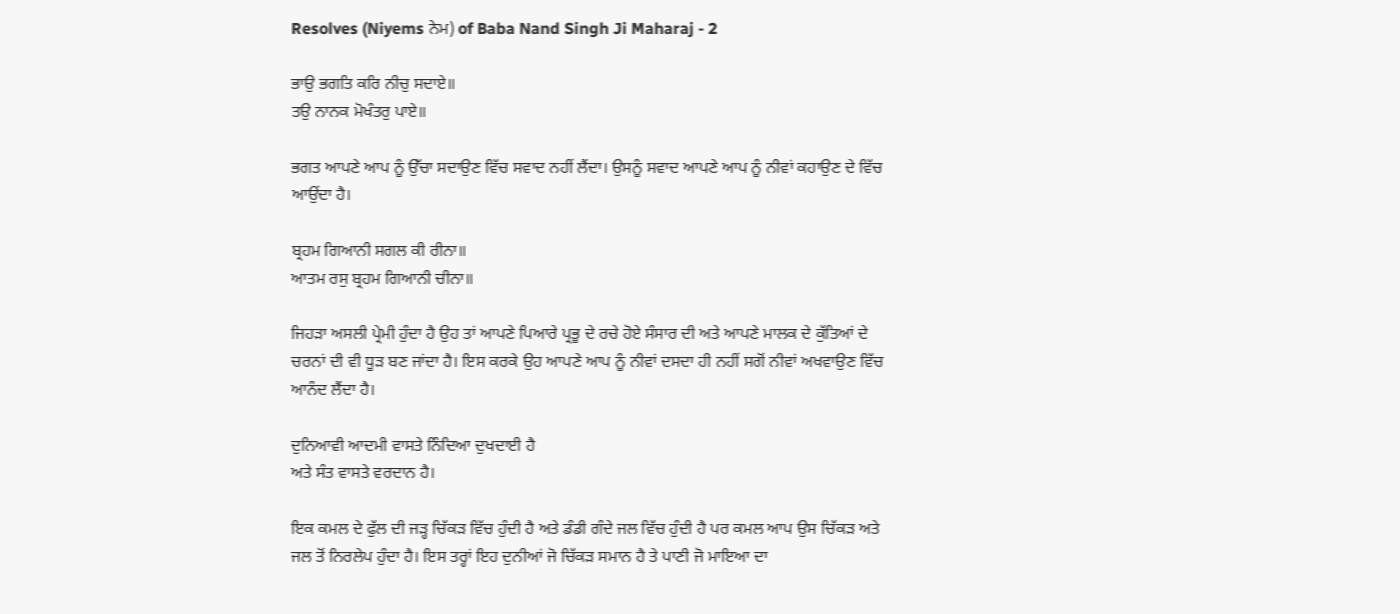Resolves (Niyems ਨੇਮ) of Baba Nand Singh Ji Maharaj - 2

ਭਾਉ ਭਗਤਿ ਕਰਿ ਨੀਚੁ ਸਦਾਏ॥
ਤਉ ਨਾਨਕ ਮੋਖੰਤਰੁ ਪਾਏ॥

ਭਗਤ ਆਪਣੇ ਆਪ ਨੂੰ ਉੱਚਾ ਸਦਾਉਣ ਵਿੱਚ ਸਵਾਦ ਨਹੀਂ ਲੈਂਦਾ। ਉਸਨੂੰ ਸਵਾਦ ਆਪਣੇ ਆਪ ਨੂੰ ਨੀਵਾਂ ਕਹਾਉਣ ਦੇ ਵਿੱਚ ਆਉਂਦਾ ਹੈ।

ਬ੍ਰਹਮ ਗਿਆਨੀ ਸਗਲ ਕੀ ਰੀਨਾ॥
ਆਤਮ ਰਸੁ ਬ੍ਰਹਮ ਗਿਆਨੀ ਚੀਨਾ॥

ਜਿਹੜਾ ਅਸਲੀ ਪ੍ਰੇਮੀ ਹੁੰਦਾ ਹੈ ਉਹ ਤਾਂ ਆਪਣੇ ਪਿਆਰੇ ਪ੍ਰਭੂ ਦੇ ਰਚੇ ਹੋਏ ਸੰਸਾਰ ਦੀ ਅਤੇ ਆਪਣੇ ਮਾਲਕ ਦੇ ਕੁੱਤਿਆਂ ਦੇ ਚਰਨਾਂ ਦੀ ਵੀ ਧੂੜ ਬਣ ਜਾਂਦਾ ਹੈ। ਇਸ ਕਰਕੇ ਉਹ ਆਪਣੇ ਆਪ ਨੂੰ ਨੀਵਾਂ ਦਸਦਾ ਹੀ ਨਹੀਂ ਸਗੋਂ ਨੀਵਾਂ ਅਖਵਾਉਣ ਵਿੱਚ ਆਨੰਦ ਲੈਂਦਾ ਹੈ।

ਦੁਨਿਆਵੀ ਆਦਮੀ ਵਾਸਤੇ ਨਿੰਦਿਆ ਦੁਖਦਾਈ ਹੈ
ਅਤੇ ਸੰਤ ਵਾਸਤੇ ਵਰਦਾਨ ਹੈ।

ਇਕ ਕਮਲ ਦੇ ਫੁੱਲ ਦੀ ਜੜ੍ਹ ਚਿੱਕੜ ਵਿੱਚ ਹੁੰਦੀ ਹੈ ਅਤੇ ਡੰਡੀ ਗੰਦੇ ਜਲ ਵਿੱਚ ਹੁੰਦੀ ਹੈ ਪਰ ਕਮਲ ਆਪ ਉਸ ਚਿੱਕੜ ਅਤੇ ਜਲ ਤੋਂ ਨਿਰਲੇਪ ਹੁੰਦਾ ਹੈ। ਇਸ ਤਰ੍ਹਾਂ ਇਹ ਦੁਨੀਆਂ ਜੋ ਚਿੱਕੜ ਸਮਾਨ ਹੈ ਤੇ ਪਾਣੀ ਜੋ ਮਾਇਆ ਦਾ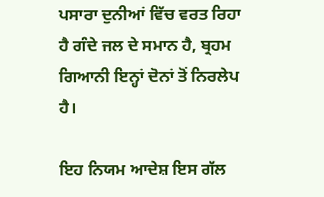ਪਸਾਰਾ ਦੁਨੀਆਂ ਵਿੱਚ ਵਰਤ ਰਿਹਾ ਹੈ ਗੰਦੇ ਜਲ ਦੇ ਸਮਾਨ ਹੈ, ਬ੍ਰਹਮ ਗਿਆਨੀ ਇਨ੍ਹਾਂ ਦੋਨਾਂ ਤੋਂ ਨਿਰਲੇਪ ਹੈ।

ਇਹ ਨਿਯਮ ਆਦੇਸ਼ ਇਸ ਗੱਲ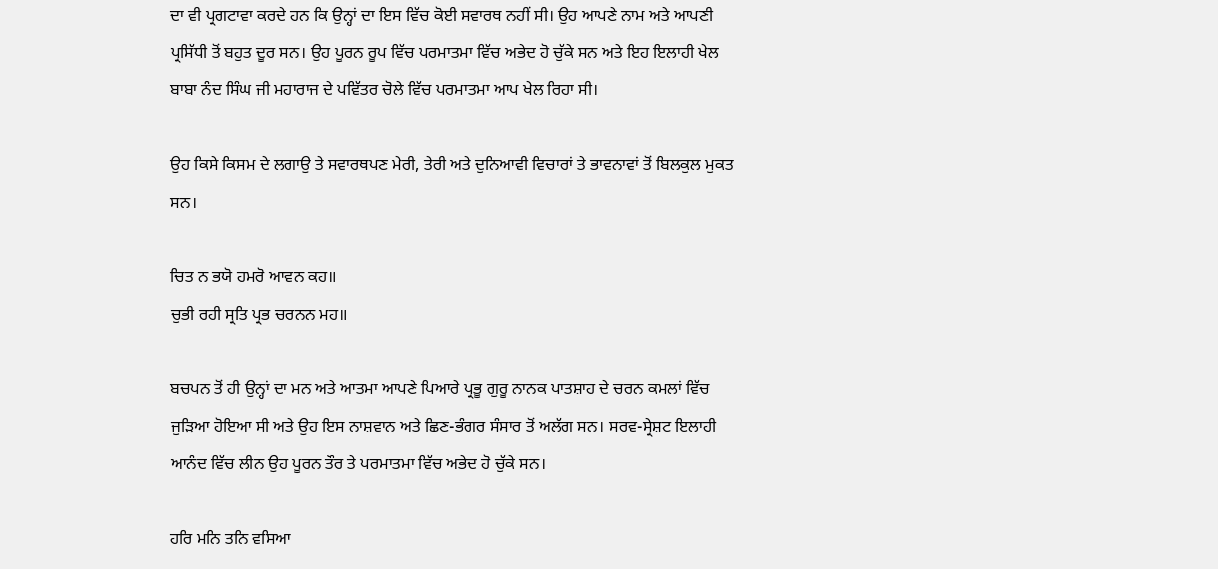ਦਾ ਵੀ ਪ੍ਰਗਟਾਵਾ ਕਰਦੇ ਹਨ ਕਿ ਉਨ੍ਹਾਂ ਦਾ ਇਸ ਵਿੱਚ ਕੋਈ ਸਵਾਰਥ ਨਹੀਂ ਸੀ। ਉਹ ਆਪਣੇ ਨਾਮ ਅਤੇ ਆਪਣੀ ਪ੍ਰਸਿੱਧੀ ਤੋਂ ਬਹੁਤ ਦੂਰ ਸਨ। ਉਹ ਪੂਰਨ ਰੂਪ ਵਿੱਚ ਪਰਮਾਤਮਾ ਵਿੱਚ ਅਭੇਦ ਹੋ ਚੁੱਕੇ ਸਨ ਅਤੇ ਇਹ ਇਲਾਹੀ ਖੇਲ ਬਾਬਾ ਨੰਦ ਸਿੰਘ ਜੀ ਮਹਾਰਾਜ ਦੇ ਪਵਿੱਤਰ ਚੋਲੇ ਵਿੱਚ ਪਰਮਾਤਮਾ ਆਪ ਖੇਲ ਰਿਹਾ ਸੀ।

ਉਹ ਕਿਸੇ ਕਿਸਮ ਦੇ ਲਗਾਉ ਤੇ ਸਵਾਰਥਪਣ ਮੇਰੀ, ਤੇਰੀ ਅਤੇ ਦੁਨਿਆਵੀ ਵਿਚਾਰਾਂ ਤੇ ਭਾਵਨਾਵਾਂ ਤੋਂ ਬਿਲਕੁਲ ਮੁਕਤ ਸਨ।

ਚਿਤ ਨ ਭਯੋ ਹਮਰੋ ਆਵਨ ਕਹ॥
ਚੁਭੀ ਰਹੀ ਸ੍ਰਤਿ ਪ੍ਰਭ ਚਰਨਨ ਮਹ॥

ਬਚਪਨ ਤੋਂ ਹੀ ਉਨ੍ਹਾਂ ਦਾ ਮਨ ਅਤੇ ਆਤਮਾ ਆਪਣੇ ਪਿਆਰੇ ਪ੍ਰਭੂ ਗੁਰੂ ਨਾਨਕ ਪਾਤਸ਼ਾਹ ਦੇ ਚਰਨ ਕਮਲਾਂ ਵਿੱਚ ਜੁੜਿਆ ਹੋਇਆ ਸੀ ਅਤੇ ਉਹ ਇਸ ਨਾਸ਼ਵਾਨ ਅਤੇ ਛਿਣ-ਭੰਗਰ ਸੰਸਾਰ ਤੋਂ ਅਲੱਗ ਸਨ। ਸਰਵ-ਸ੍ਰੇਸ਼ਟ ਇਲਾਹੀ ਆਨੰਦ ਵਿੱਚ ਲੀਨ ਉਹ ਪੂਰਨ ਤੌਰ ਤੇ ਪਰਮਾਤਮਾ ਵਿੱਚ ਅਭੇਦ ਹੋ ਚੁੱਕੇ ਸਨ।

ਹਰਿ ਮਨਿ ਤਨਿ ਵਸਿਆ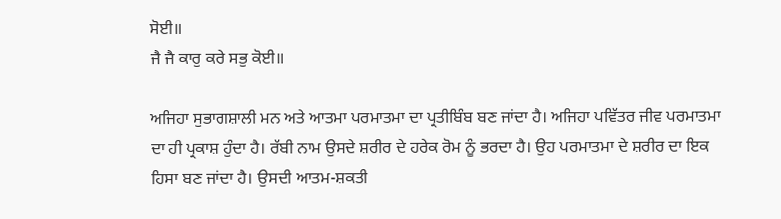ਸੋਈ॥
ਜੈ ਜੈ ਕਾਰੁ ਕਰੇ ਸਭੁ ਕੋਈ॥

ਅਜਿਹਾ ਸੁਭਾਗਸ਼ਾਲੀ ਮਨ ਅਤੇ ਆਤਮਾ ਪਰਮਾਤਮਾ ਦਾ ਪ੍ਰਤੀਬਿੰਬ ਬਣ ਜਾਂਦਾ ਹੈ। ਅਜਿਹਾ ਪਵਿੱਤਰ ਜੀਵ ਪਰਮਾਤਮਾ ਦਾ ਹੀ ਪ੍ਰਕਾਸ਼ ਹੁੰਦਾ ਹੈ। ਰੱਬੀ ਨਾਮ ਉਸਦੇ ਸ਼ਰੀਰ ਦੇ ਹਰੇਕ ਰੋਮ ਨੂੰ ਭਰਦਾ ਹੈ। ਉਹ ਪਰਮਾਤਮਾ ਦੇ ਸ਼ਰੀਰ ਦਾ ਇਕ ਹਿਸਾ ਬਣ ਜਾਂਦਾ ਹੈ। ਉਸਦੀ ਆਤਮ-ਸ਼ਕਤੀ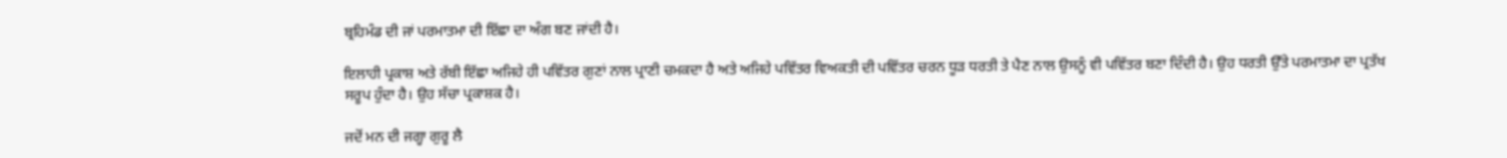ਬ੍ਰਹਿਮੰਡ ਦੀ ਜਾਂ ਪਰਮਾਤਮਾ ਦੀ ਇੱਛਾ ਦਾ ਅੰਗ ਬਣ ਜਾਂਦੀ ਹੈ।

ਇਲਾਹੀ ਪ੍ਰਕਾਸ਼ ਅਤੇ ਰੱਬੀ ਇੱਛਾ ਅਜਿਹੇ ਹੀ ਪਵਿੱਤਰ ਗੁਣਾਂ ਨਾਲ ਪ੍ਰਾਣੀ ਚਮਕਦਾ ਹੈ ਅਤੇ ਅਜਿਹੇ ਪਵਿੱਤਰ ਵਿਅਕਤੀ ਦੀ ਪਵਿੱਤਰ ਚਰਨ ਧੂੜ ਧਰਤੀ ਤੇ ਪੈਣ ਨਾਲ ਉਸਨੂੰ ਵੀ ਪਵਿੱਤਰ ਬਣਾ ਦਿੰਦੀ ਹੈ। ਉਹ ਧਰਤੀ ਉੱਤੇ ਪਰਮਾਤਮਾ ਦਾ ਪ੍ਰਤੱਖ ਸਰੂਪ ਹੁੰਦਾ ਹੈ। ਉਹ ਸੱਚਾ ਪ੍ਰਕਾਸ਼ਕ ਹੈ।

ਜਦੋਂ ਮਨ ਦੀ ਜਗ੍ਹਾ ਗੁਰੂ ਲੈ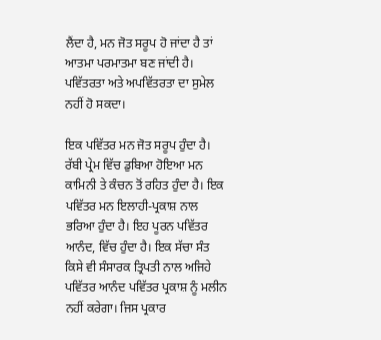ਲੈਂਦਾ ਹੈ, ਮਨ ਜੋਤ ਸਰੂਪ ਹੋ ਜਾਂਦਾ ਹੈ ਤਾਂ ਆਤਮਾ ਪਰਮਾਤਮਾ ਬਣ ਜਾਂਦੀ ਹੈ।
ਪਵਿੱਤਰਤਾ ਅਤੇ ਅਪਵਿੱਤਰਤਾ ਦਾ ਸੁਮੇਲ ਨਹੀਂ ਹੋ ਸਕਦਾ।

ਇਕ ਪਵਿੱਤਰ ਮਨ ਜੋਤ ਸਰੂਪ ਹੁੰਦਾ ਹੈ। ਰੱਬੀ ਪ੍ਰੇਮ ਵਿੱਚ ਡੁਬਿਆ ਹੋਇਆ ਮਨ ਕਾਮਿਨੀ ਤੇ ਕੰਚਨ ਤੋਂ ਰਹਿਤ ਹੁੰਦਾ ਹੈ। ਇਕ ਪਵਿੱਤਰ ਮਨ ਇਲਾਹੀ-ਪ੍ਰਕਾਸ਼ ਨਾਲ ਭਰਿਆ ਹੁੰਦਾ ਹੈ। ਇਹ ਪੂਰਨ ਪਵਿੱਤਰ ਆਨੰਦ, ਵਿੱਚ ਹੁੰਦਾ ਹੈ। ਇਕ ਸੱਚਾ ਸੰਤ ਕਿਸੇ ਵੀ ਸੰਸਾਰਕ ਤ੍ਰਿਪਤੀ ਨਾਲ ਅਜਿਹੇ ਪਵਿੱਤਰ ਆਨੰਦ ਪਵਿੱਤਰ ਪ੍ਰਕਾਸ਼ ਨੂੰ ਮਲੀਨ ਨਹੀਂ ਕਰੇਗਾ। ਜਿਸ ਪ੍ਰਕਾਰ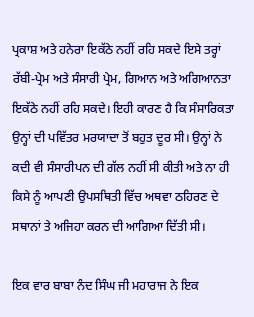ਪ੍ਰਕਾਸ਼ ਅਤੇ ਹਨੇਰਾ ਇਕੱਠੇ ਨਹੀਂ ਰਹਿ ਸਕਦੇ ਇਸੇ ਤਰ੍ਹਾਂ ਰੱਬੀ-ਪ੍ਰੇਮ ਅਤੇ ਸੰਸਾਰੀ ਪ੍ਰੇਮ, ਗਿਆਨ ਅਤੇ ਅਗਿਆਨਤਾ ਇਕੱਠੇ ਨਹੀਂ ਰਹਿ ਸਕਦੇ। ਇਹੀ ਕਾਰਣ ਹੈ ਕਿ ਸੰਸਾਰਿਕਤਾ ਉਨ੍ਹਾਂ ਦੀ ਪਵਿੱਤਰ ਮਰਯਾਦਾ ਤੋਂ ਬਹੁਤ ਦੂਰ ਸੀ। ਉਨ੍ਹਾਂ ਨੇ ਕਦੀ ਵੀ ਸੰਸਾਰੀਪਨ ਦੀ ਗੱਲ ਨਹੀਂ ਸੀ ਕੀਤੀ ਅਤੇ ਨਾ ਹੀ ਕਿਸੇ ਨੂੰ ਆਪਣੀ ਉਪਸਥਿਤੀ ਵਿੱਚ ਅਥਵਾ ਠਹਿਰਣ ਦੇ ਸਥਾਨਾਂ ਤੇ ਅਜਿਹਾ ਕਰਨ ਦੀ ਆਗਿਆ ਦਿੱਤੀ ਸੀ।

ਇਕ ਵਾਰ ਬਾਬਾ ਨੰਦ ਸਿੰਘ ਜੀ ਮਹਾਰਾਜ ਨੇ ਇਕ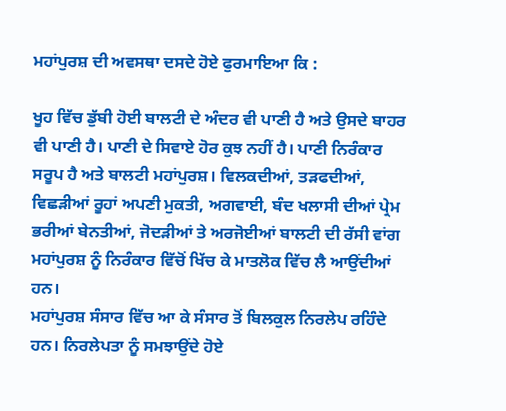ਮਹਾਂਪੁਰਸ਼ ਦੀ ਅਵਸਥਾ ਦਸਦੇ ਹੋਏ ਫੁਰਮਾਇਆ ਕਿ :

ਖੂਹ ਵਿੱਚ ਡੁੱਬੀ ਹੋਈ ਬਾਲਟੀ ਦੇ ਅੰਦਰ ਵੀ ਪਾਣੀ ਹੈ ਅਤੇ ਉਸਦੇ ਬਾਹਰ ਵੀ ਪਾਣੀ ਹੈ। ਪਾਣੀ ਦੇ ਸਿਵਾਏ ਹੋਰ ਕੁਝ ਨਹੀਂ ਹੈ। ਪਾਣੀ ਨਿਰੰਕਾਰ ਸਰੂਪ ਹੈ ਅਤੇ ਬਾਲਟੀ ਮਹਾਂਪੁਰਸ਼। ਵਿਲਕਦੀਆਂ, ਤੜਫਦੀਆਂ, ਵਿਛੜੀਆਂ ਰੂਹਾਂ ਅਪਣੀ ਮੁਕਤੀ, ਅਗਵਾਈ, ਬੰਦ ਖਲਾਸੀ ਦੀਆਂ ਪ੍ਰੇਮ ਭਰੀਆਂ ਬੇਨਤੀਆਂ, ਜੋਦੜੀਆਂ ਤੇ ਅਰਜੋਈਆਂ ਬਾਲਟੀ ਦੀ ਰੱਸੀ ਵਾਂਗ ਮਹਾਂਪੁਰਸ਼ ਨੂੰ ਨਿਰੰਕਾਰ ਵਿੱਚੋਂ ਖਿੱਚ ਕੇ ਮਾਤਲੋਕ ਵਿੱਚ ਲੈ ਆਉਂਦੀਆਂ ਹਨ।
ਮਹਾਂਪੁਰਸ਼ ਸੰਸਾਰ ਵਿੱਚ ਆ ਕੇ ਸੰਸਾਰ ਤੋਂ ਬਿਲਕੁਲ ਨਿਰਲੇਪ ਰਹਿੰਦੇ ਹਨ। ਨਿਰਲੇਪਤਾ ਨੂੰ ਸਮਝਾਉਂਦੇ ਹੋਏ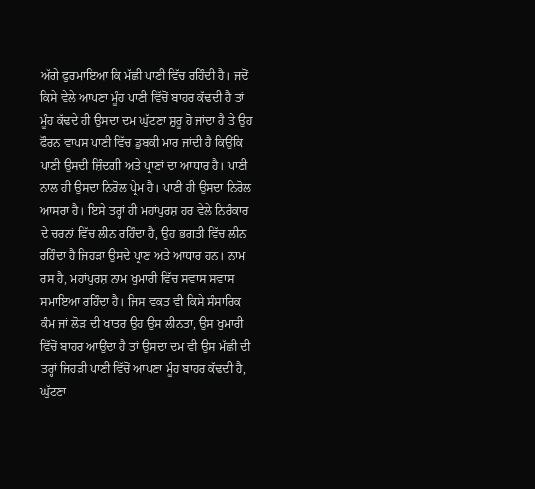ਅੱਗੇ ਫੁਰਮਾਇਆ ਕਿ ਮੱਛੀ ਪਾਣੀ ਵਿੱਚ ਰਹਿੰਦੀ ਹੈ। ਜਦੋਂ ਕਿਸੇ ਵੇਲੇ ਆਪਣਾ ਮੂੰਹ ਪਾਣੀ ਵਿੱਚੋਂ ਬਾਹਰ ਕੱਢਦੀ ਹੈ ਤਾਂ ਮੂੰਹ ਕੱਢਦੇ ਹੀ ਉਸਦਾ ਦਮ ਘੁੱਟਣਾ ਸ਼ੁਰੂ ਹੋ ਜਾਂਦਾ ਹੈ ਤੇ ਉਹ ਫੌਰਨ ਵਾਪਸ ਪਾਣੀ ਵਿੱਚ ਡੁਬਕੀ ਮਾਰ ਜਾਂਦੀ ਹੈ ਕਿਉਂਕਿ ਪਾਣੀ ਉਸਦੀ ਜ਼ਿੰਦਗੀ ਅਤੇ ਪ੍ਰਾਣਾਂ ਦਾ ਆਧਾਰ ਹੈ। ਪਾਣੀ ਨਾਲ ਹੀ ਉਸਦਾ ਨਿਰੋਲ ਪ੍ਰੇਮ ਹੈ। ਪਾਣੀ ਹੀ ਉਸਦਾ ਨਿਰੋਲ ਆਸਰਾ ਹੈ। ਇਸੇ ਤਰ੍ਹਾਂ ਹੀ ਮਹਾਂਪੁਰਸ਼ ਹਰ ਵੇਲੇ ਨਿਰੰਕਾਰ ਦੇ ਚਰਨਾਂ ਵਿੱਚ ਲੀਨ ਰਹਿੰਦਾ ਹੈ, ਉਹ ਭਗਤੀ ਵਿੱਚ ਲੀਨ ਰਹਿੰਦਾ ਹੈ ਜਿਹੜਾ ਉਸਦੇ ਪ੍ਰਾਣ ਅਤੇ ਆਧਾਰ ਹਨ। ਨਾਮ ਰਸ ਹੈ, ਮਹਾਂਪੁਰਸ਼ ਨਾਮ ਖੁਮਾਰੀ ਵਿੱਚ ਸਵਾਸ ਸਵਾਸ ਸਮਾਇਆ ਰਹਿੰਦਾ ਹੈ। ਜਿਸ ਵਕਤ ਵੀ ਕਿਸੇ ਸੰਸਾਰਿਕ ਕੰਮ ਜਾਂ ਲੋੜ ਦੀ ਖਾਤਰ ਉਹ ਉਸ ਲੀਨਤਾ, ਉਸ ਖੁਮਾਰੀ ਵਿੱਚੋਂ ਬਾਹਰ ਆਉਂਦਾ ਹੈ ਤਾਂ ਉਸਦਾ ਦਮ ਵੀ ਉਸ ਮੱਛੀ ਦੀ ਤਰ੍ਹਾਂ ਜਿਹੜੀ ਪਾਣੀ ਵਿੱਚੋਂ ਆਪਣਾ ਮੂੰਹ ਬਾਹਰ ਕੱਢਦੀ ਹੈ, ਘੁੱਟਣਾ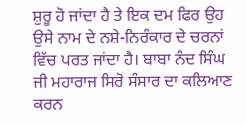ਸ਼ੁਰੂ ਹੋ ਜਾਂਦਾ ਹੈ ਤੇ ਇਕ ਦਮ ਫਿਰ ਉਹ ਉਸੇ ਨਾਮ ਦੇ ਨਸ਼ੇ-ਨਿਰੰਕਾਰ ਦੇ ਚਰਨਾਂ ਵਿੱਚ ਪਰਤ ਜਾਂਦਾ ਹੈ। ਬਾਬਾ ਨੰਦ ਸਿੰਘ ਜੀ ਮਹਾਰਾਜ ਸਿਰੋ ਸੰਸਾਰ ਦਾ ਕਲਿਆਣ ਕਰਨ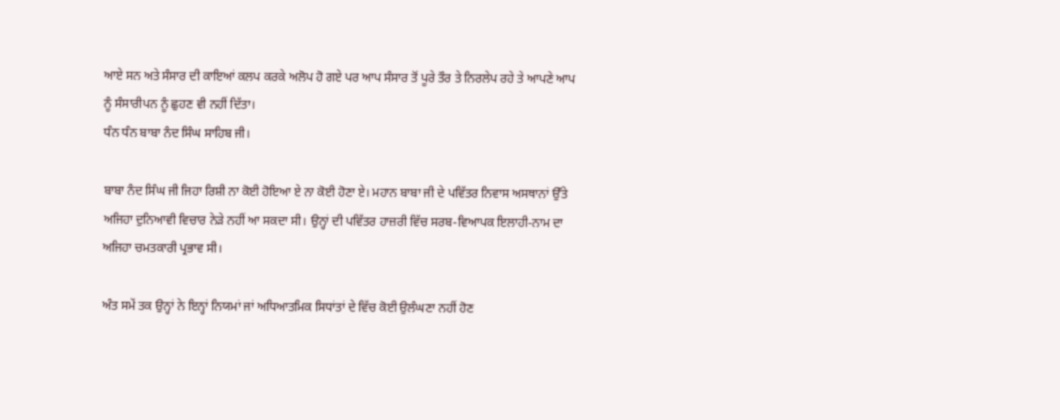ਆਏ ਸਨ ਅਤੇ ਸੰਸਾਰ ਦੀ ਕਾਇਆਂ ਕਲਪ ਕਰਕੇ ਅਲੋਪ ਹੋ ਗਏ ਪਰ ਆਪ ਸੰਸਾਰ ਤੋਂ ਪੂਰੇ ਤੌਰ ਤੇ ਨਿਰਲੇਪ ਰਹੇ ਤੇ ਆਪਣੇ ਆਪ ਨੂੰ ਸੰਸਾਰੀਪਨ ਨੂੰ ਛੁਹਣ ਵੀ ਨਹੀਂ ਦਿੱਤਾ।
ਧੰਨ ਧੰਨ ਬਾਬਾ ਨੰਦ ਸਿੰਘ ਸਾਹਿਬ ਜੀ।

ਬਾਬਾ ਨੰਦ ਸਿੰਘ ਜੀ ਜਿਹਾ ਰਿਸ਼ੀ ਨਾ ਕੋਈ ਹੋਇਆ ਏ ਨਾ ਕੋਈ ਹੋਣਾ ਏ। ਮਹਾਨ ਬਾਬਾ ਜੀ ਦੇ ਪਵਿੱਤਰ ਨਿਵਾਸ ਅਸਥਾਨਾਂ ਉੱਤੇ ਅਜਿਹਾ ਦੁਨਿਆਵੀ ਵਿਚਾਰ ਨੇੜੇ ਨਹੀਂ ਆ ਸਕਦਾ ਸੀ। ਉਨ੍ਹਾਂ ਦੀ ਪਵਿੱਤਰ ਹਾਜ਼ਰੀ ਵਿੱਚ ਸਰਬ-ਵਿਆਪਕ ਇਲਾਹੀ-ਨਾਮ ਦਾ ਅਜਿਹਾ ਚਮਤਕਾਰੀ ਪ੍ਰਭਾਵ ਸੀ।

ਅੰਤ ਸਮੇਂ ਤਕ ਉਨ੍ਹਾਂ ਨੇ ਇਨ੍ਹਾਂ ਨਿਯਮਾਂ ਜਾਂ ਅਧਿਆਤਮਿਕ ਸਿਧਾਂਤਾਂ ਦੇ ਵਿੱਚ ਕੋਈ ਉਲੰਘਣਾ ਨਹੀਂ ਹੋਣ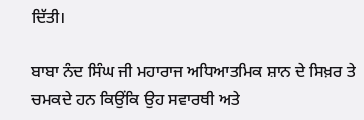ਦਿੱਤੀ।

ਬਾਬਾ ਨੰਦ ਸਿੰਘ ਜੀ ਮਹਾਰਾਜ ਅਧਿਆਤਮਿਕ ਸ਼ਾਨ ਦੇ ਸਿਖ਼ਰ ਤੇ ਚਮਕਦੇ ਹਨ ਕਿਉਂਕਿ ਉਹ ਸਵਾਰਥੀ ਅਤੇ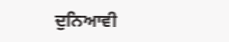ਦੁਨਿਆਵੀ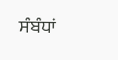ਸੰਬੰਧਾਂ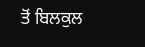ਤੋਂ ਬਿਲਕੁਲ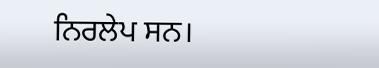ਨਿਰਲੇਪ ਸਨ।